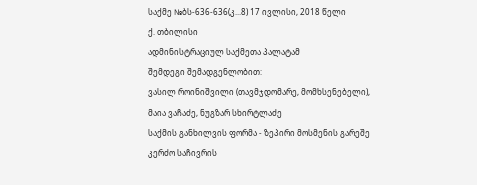საქმე №ბს-636-636(კ...8) 17 ივლისი, 2018 წელი
ქ. თბილისი
ადმინისტრაციულ საქმეთა პალატამ
შემდეგი შემადგენლობით:
ვასილ როინიშვილი (თავმჯდომარე, მომხსენებელი),
მაია ვაჩაძე, ნუგზარ სხირტლაძე
საქმის განხილვის ფორმა - ზეპირი მოსმენის გარეშე
კერძო საჩივრის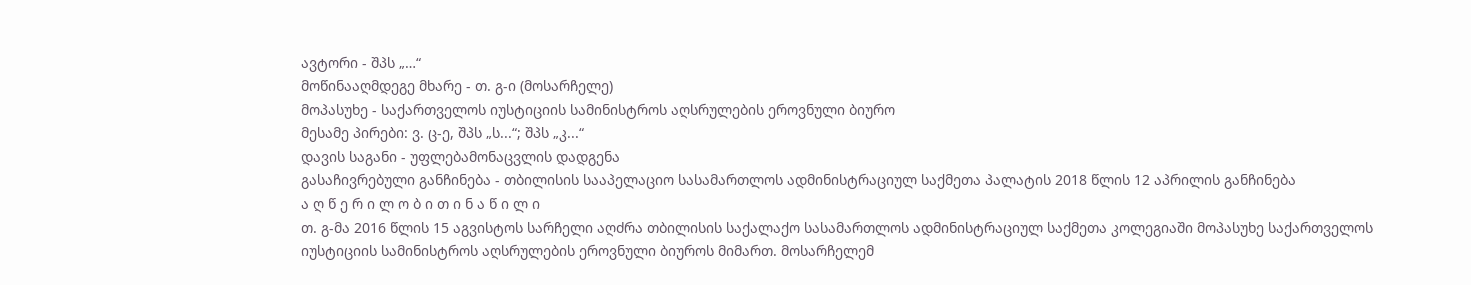ავტორი - შპს „…“
მოწინააღმდეგე მხარე - თ. გ-ი (მოსარჩელე)
მოპასუხე - საქართველოს იუსტიციის სამინისტროს აღსრულების ეროვნული ბიურო
მესამე პირები: ვ. ც-ე, შპს „ს...“; შპს „კ...“
დავის საგანი - უფლებამონაცვლის დადგენა
გასაჩივრებული განჩინება - თბილისის სააპელაციო სასამართლოს ადმინისტრაციულ საქმეთა პალატის 2018 წლის 12 აპრილის განჩინება
ა ღ წ ე რ ი ლ ო ბ ი თ ი ნ ა წ ი ლ ი
თ. გ-მა 2016 წლის 15 აგვისტოს სარჩელი აღძრა თბილისის საქალაქო სასამართლოს ადმინისტრაციულ საქმეთა კოლეგიაში მოპასუხე საქართველოს იუსტიციის სამინისტროს აღსრულების ეროვნული ბიუროს მიმართ. მოსარჩელემ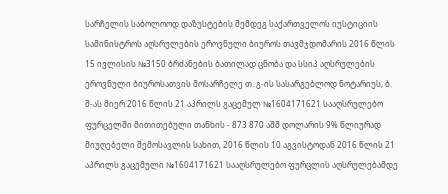სარჩელის საბოლოოდ დაზუსტების შემდეგ საქართველოს იუსტიციის სამინისტროს აღსრულების ეროვნული ბიუროს თავმჯდომარის 2016 წლის 15 ივლისის №3150 ბრძანების ბათილად ცნობა და სსიპ აღსრულების ეროვნული ბიუროსათვის მოსარჩელე თ. გ-ის სასარგებლოდ ნოტარიუს, ბ. შ-ას მიერ 2016 წლის 21 აპრილს გაცემულ №1604171621 სააღსრულებო ფურცელში მითითებული თანხის - 873 870 აშშ დოლარის 9% წლიურად მიუღებელი შემოსავლის სახით, 2016 წლის 10 აგვისტოდან 2016 წლის 21 აპრილს გაცემული №1604171621 სააღსრულებო ფურცლის აღსრულებამდე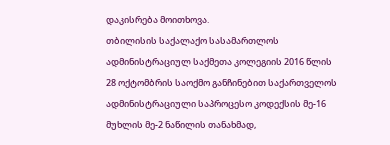დაკისრება მოითხოვა.
თბილისის საქალაქო სასამართლოს ადმინისტრაციულ საქმეთა კოლეგიის 2016 წლის 28 ოქტომბრის საოქმო განჩინებით საქართველოს ადმინისტრაციული საპროცესო კოდექსის მე-16 მუხლის მე-2 ნაწილის თანახმად,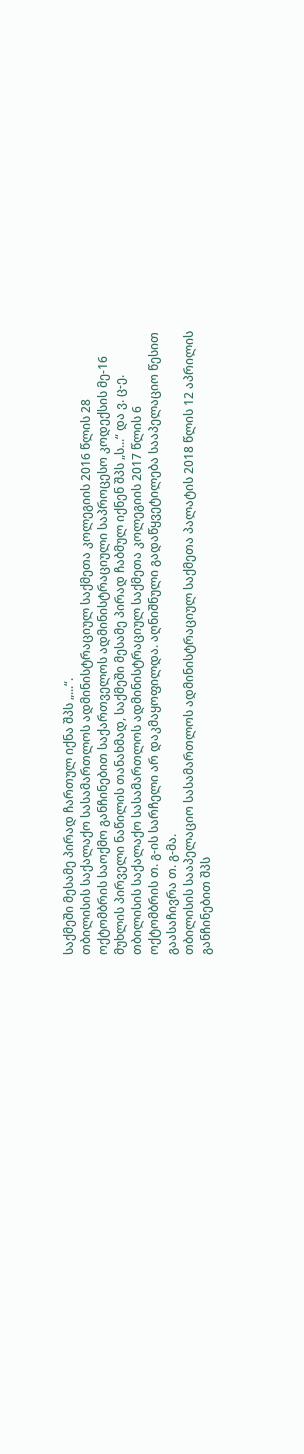საქმეში მესამე პირად ჩართულ იქნა შპს „...“.
თბილისის საქალაქო სასამართლოს ადმინისტრაციულ საქმეთა კოლეგიის 2016 წლის 28 ოქტომბრის საოქმო განჩინებით საქართველოს ადმინისტრაციული საპროცესო კოდექსის მე-16 მუხლის პირველი ნაწილის თანახმად, საქმეში მესამე პირად ჩაბმულ იქნენ შპს „ს...“ და ვ. ც-ე.
თბილისის საქალაქო სასამართლოს ადმინისტრაციულ საქმეთა კოლეგიის 2017 წლის 6 ოქტომბრის თ. გ-ის სარჩელი არ დაკმაყოფილდა. აღნიშნული გადაწყვეტილება სააპელაციო წესით გაასაჩივრა თ. გ-მა.
თბილისის სააპელაციო სასამართლოს ადმინისტრაციულ საქმეთა პალატის 2018 წლის 12 აპრილის განჩინებით შპს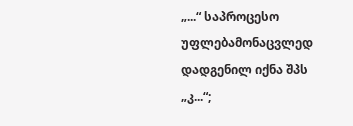„...“ საპროცესო უფლებამონაცვლედ დადგენილ იქნა შპს „კ...“;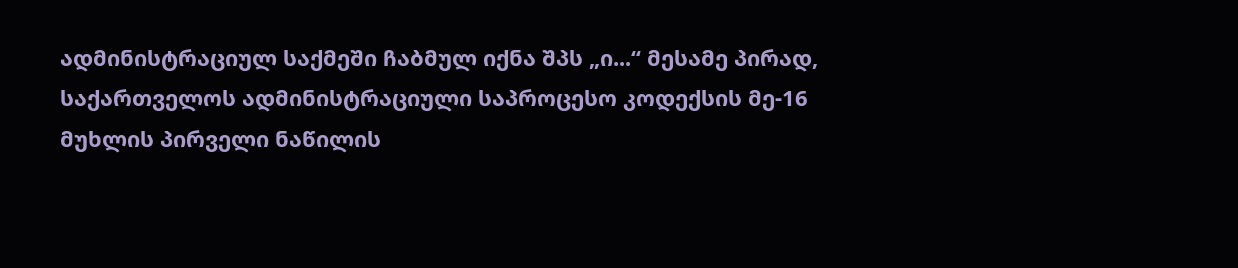ადმინისტრაციულ საქმეში ჩაბმულ იქნა შპს „ი...“ მესამე პირად, საქართველოს ადმინისტრაციული საპროცესო კოდექსის მე-16 მუხლის პირველი ნაწილის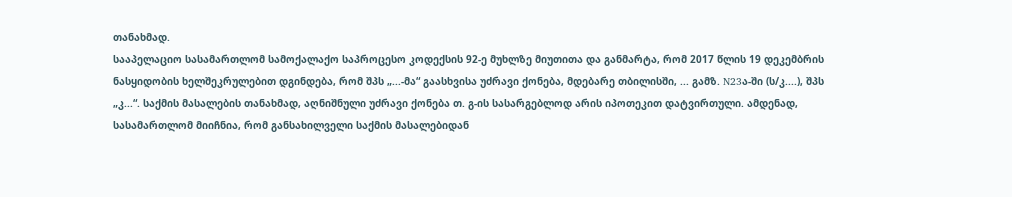თანახმად.
სააპელაციო სასამართლომ სამოქალაქო საპროცესო კოდექსის 92-ე მუხლზე მიუთითა და განმარტა, რომ 2017 წლის 19 დეკემბრის ნასყიდობის ხელშეკრულებით დგინდება, რომ შპს „...-მა“ გაასხვისა უძრავი ქონება, მდებარე თბილისში, ... გამზ. N23ა-ში (ს/კ....), შპს „კ...“. საქმის მასალების თანახმად, აღნიშნული უძრავი ქონება თ. გ-ის სასარგებლოდ არის იპოთეკით დატვირთული. ამდენად, სასამართლომ მიიჩნია, რომ განსახილველი საქმის მასალებიდან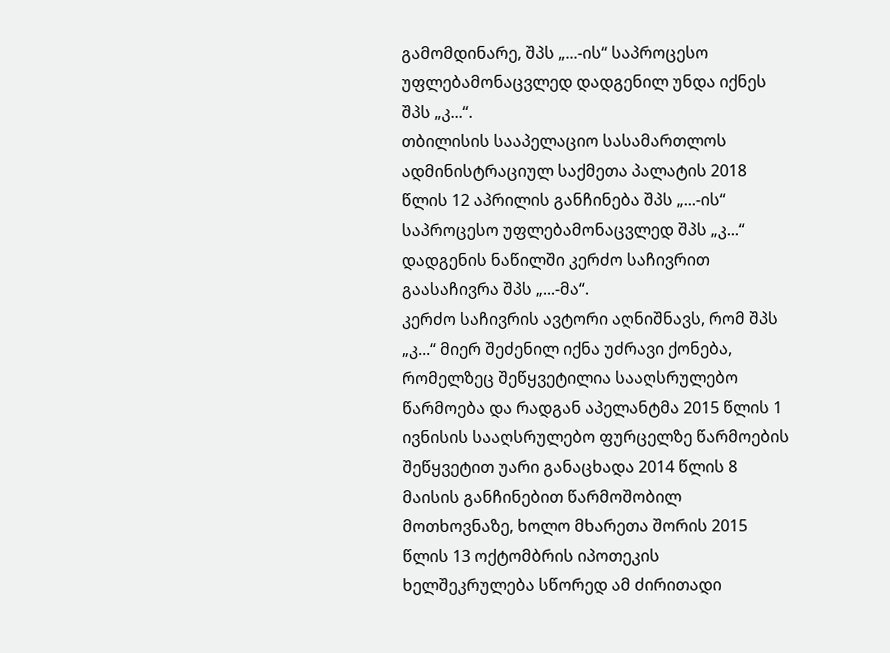გამომდინარე, შპს „...-ის“ საპროცესო უფლებამონაცვლედ დადგენილ უნდა იქნეს შპს „კ...“.
თბილისის სააპელაციო სასამართლოს ადმინისტრაციულ საქმეთა პალატის 2018 წლის 12 აპრილის განჩინება შპს „...-ის“ საპროცესო უფლებამონაცვლედ შპს „კ...“ დადგენის ნაწილში კერძო საჩივრით გაასაჩივრა შპს „...-მა“.
კერძო საჩივრის ავტორი აღნიშნავს, რომ შპს „კ...“ მიერ შეძენილ იქნა უძრავი ქონება, რომელზეც შეწყვეტილია სააღსრულებო წარმოება და რადგან აპელანტმა 2015 წლის 1 ივნისის სააღსრულებო ფურცელზე წარმოების შეწყვეტით უარი განაცხადა 2014 წლის 8 მაისის განჩინებით წარმოშობილ მოთხოვნაზე, ხოლო მხარეთა შორის 2015 წლის 13 ოქტომბრის იპოთეკის ხელშეკრულება სწორედ ამ ძირითადი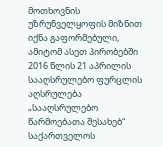მოთხოვნის უზრუნველყოფის მიზნით იქნა გაფორმებული, ამიტომ ასეთ პირობებში 2016 წლის 21 აპრილის სააღსრულებო ფურცლის აღსრულება „სააღსრულებო წარმოებათა შესახებ“ საქართველოს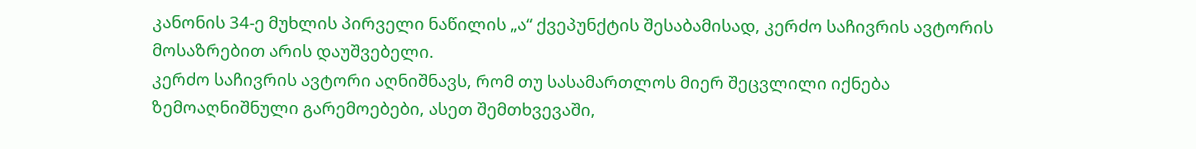კანონის 34-ე მუხლის პირველი ნაწილის „ა“ ქვეპუნქტის შესაბამისად, კერძო საჩივრის ავტორის მოსაზრებით არის დაუშვებელი.
კერძო საჩივრის ავტორი აღნიშნავს, რომ თუ სასამართლოს მიერ შეცვლილი იქნება ზემოაღნიშნული გარემოებები, ასეთ შემთხვევაში,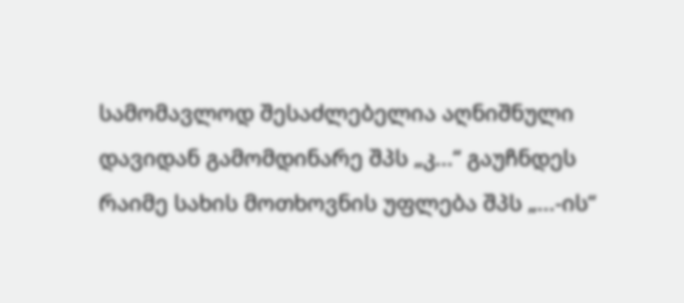სამომავლოდ შესაძლებელია აღნიშნული დავიდან გამომდინარე შპს „კ...“ გაუჩნდეს რაიმე სახის მოთხოვნის უფლება შპს „...-ის“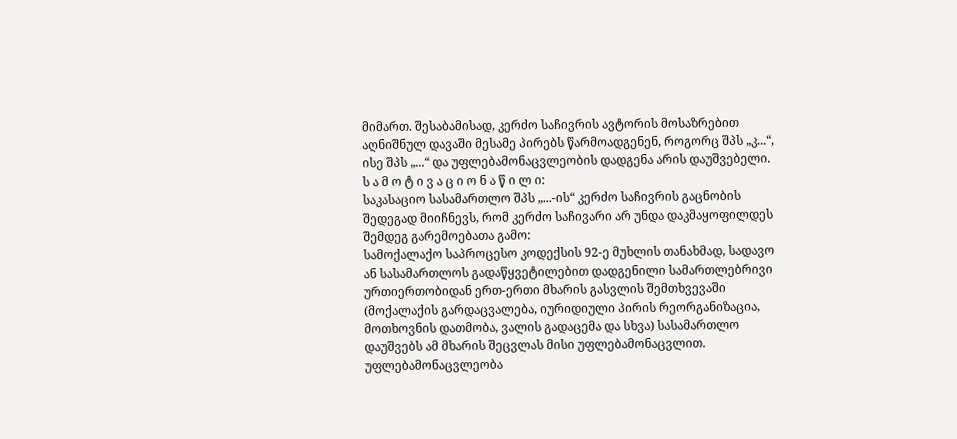მიმართ. შესაბამისად, კერძო საჩივრის ავტორის მოსაზრებით აღნიშნულ დავაში მესამე პირებს წარმოადგენენ, როგორც შპს „კ...“, ისე შპს „...“ და უფლებამონაცვლეობის დადგენა არის დაუშვებელი.
ს ა მ ო ტ ი ვ ა ც ი ო ნ ა წ ი ლ ი:
საკასაციო სასამართლო შპს „...-ის“ კერძო საჩივრის გაცნობის შედეგად მიიჩნევს, რომ კერძო საჩივარი არ უნდა დაკმაყოფილდეს შემდეგ გარემოებათა გამო:
სამოქალაქო საპროცესო კოდექსის 92-ე მუხლის თანახმად, სადავო ან სასამართლოს გადაწყვეტილებით დადგენილი სამართლებრივი ურთიერთობიდან ერთ-ერთი მხარის გასვლის შემთხვევაში (მოქალაქის გარდაცვალება, იურიდიული პირის რეორგანიზაცია, მოთხოვნის დათმობა, ვალის გადაცემა და სხვა) სასამართლო დაუშვებს ამ მხარის შეცვლას მისი უფლებამონაცვლით. უფლებამონაცვლეობა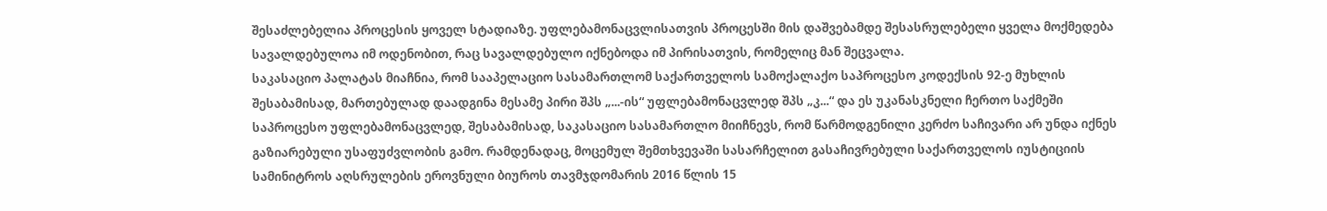შესაძლებელია პროცესის ყოველ სტადიაზე. უფლებამონაცვლისათვის პროცესში მის დაშვებამდე შესასრულებელი ყველა მოქმედება სავალდებულოა იმ ოდენობით, რაც სავალდებულო იქნებოდა იმ პირისათვის, რომელიც მან შეცვალა.
საკასაციო პალატას მიაჩნია, რომ სააპელაციო სასამართლომ საქართველოს სამოქალაქო საპროცესო კოდექსის 92-ე მუხლის შესაბამისად, მართებულად დაადგინა მესამე პირი შპს „...-ის“ უფლებამონაცვლედ შპს „კ...“ და ეს უკანასკნელი ჩერთო საქმეში საპროცესო უფლებამონაცვლედ, შესაბამისად, საკასაციო სასამართლო მიიჩნევს, რომ წარმოდგენილი კერძო საჩივარი არ უნდა იქნეს გაზიარებული უსაფუძვლობის გამო. რამდენადაც, მოცემულ შემთხვევაში სასარჩელით გასაჩივრებული საქართველოს იუსტიციის სამინიტროს აღსრულების ეროვნული ბიუროს თავმჯდომარის 2016 წლის 15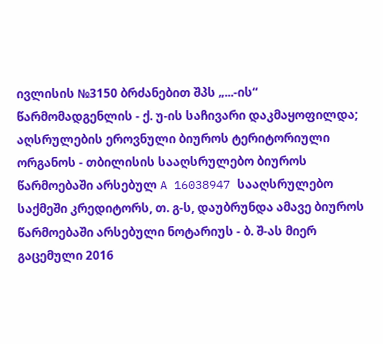ივლისის №3150 ბრძანებით შპს „...-ის“ წარმომადგენლის - ქ. უ-ის საჩივარი დაკმაყოფილდა; აღსრულების ეროვნული ბიუროს ტერიტორიული ორგანოს - თბილისის სააღსრულებო ბიუროს წარმოებაში არსებულ A 16038947 სააღსრულებო საქმეში კრედიტორს, თ. გ-ს, დაუბრუნდა ამავე ბიუროს წარმოებაში არსებული ნოტარიუს - ბ. შ-ას მიერ გაცემული 2016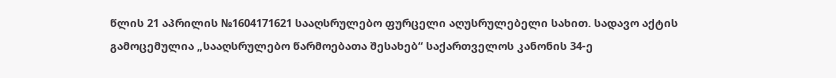წლის 21 აპრილის №1604171621 სააღსრულებო ფურცელი აღუსრულებელი სახით. სადავო აქტის გამოცემულია „სააღსრულებო წარმოებათა შესახებ“ საქართველოს კანონის 34-ე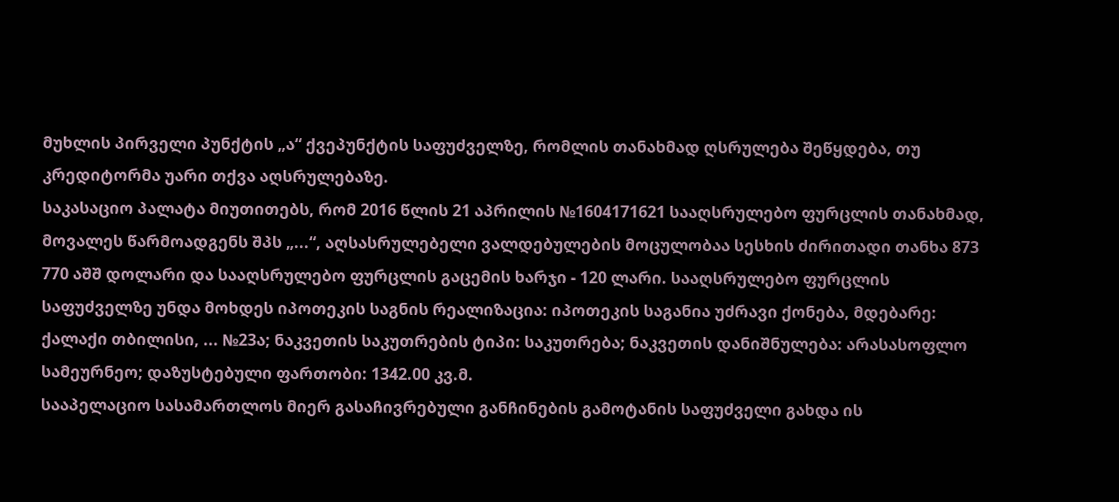მუხლის პირველი პუნქტის „ა“ ქვეპუნქტის საფუძველზე, რომლის თანახმად ღსრულება შეწყდება, თუ კრედიტორმა უარი თქვა აღსრულებაზე.
საკასაციო პალატა მიუთითებს, რომ 2016 წლის 21 აპრილის №1604171621 სააღსრულებო ფურცლის თანახმად, მოვალეს წარმოადგენს შპს „...“, აღსასრულებელი ვალდებულების მოცულობაა სესხის ძირითადი თანხა 873 770 აშშ დოლარი და სააღსრულებო ფურცლის გაცემის ხარჯი - 120 ლარი. სააღსრულებო ფურცლის საფუძველზე უნდა მოხდეს იპოთეკის საგნის რეალიზაცია: იპოთეკის საგანია უძრავი ქონება, მდებარე: ქალაქი თბილისი, ... №23ა; ნაკვეთის საკუთრების ტიპი: საკუთრება; ნაკვეთის დანიშნულება: არასასოფლო სამეურნეო; დაზუსტებული ფართობი: 1342.00 კვ.მ.
სააპელაციო სასამართლოს მიერ გასაჩივრებული განჩინების გამოტანის საფუძველი გახდა ის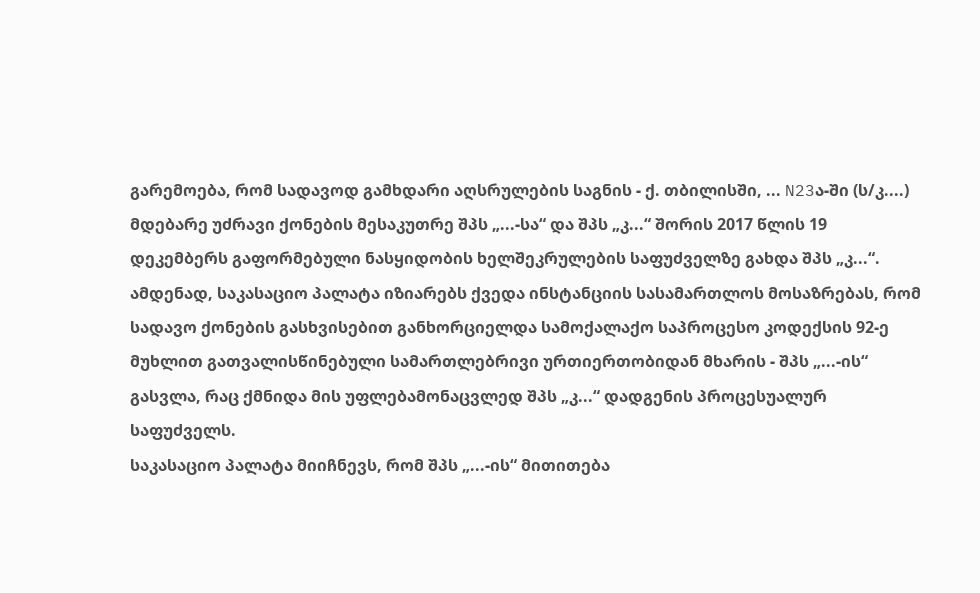გარემოება, რომ სადავოდ გამხდარი აღსრულების საგნის - ქ. თბილისში, ... N23ა-ში (ს/კ....) მდებარე უძრავი ქონების მესაკუთრე შპს „...-სა“ და შპს „კ...“ შორის 2017 წლის 19 დეკემბერს გაფორმებული ნასყიდობის ხელშეკრულების საფუძველზე გახდა შპს „კ...“. ამდენად, საკასაციო პალატა იზიარებს ქვედა ინსტანციის სასამართლოს მოსაზრებას, რომ სადავო ქონების გასხვისებით განხორციელდა სამოქალაქო საპროცესო კოდექსის 92-ე მუხლით გათვალისწინებული სამართლებრივი ურთიერთობიდან მხარის - შპს „...-ის“ გასვლა, რაც ქმნიდა მის უფლებამონაცვლედ შპს „კ...“ დადგენის პროცესუალურ საფუძველს.
საკასაციო პალატა მიიჩნევს, რომ შპს „...-ის“ მითითება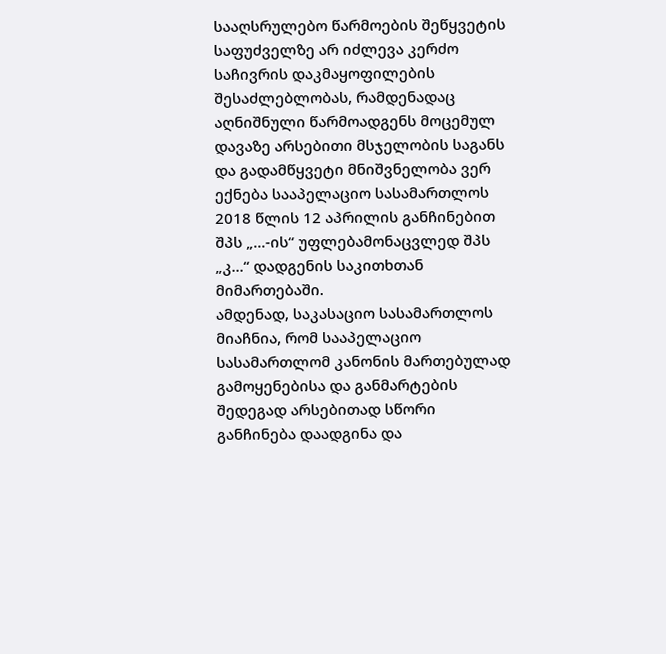სააღსრულებო წარმოების შეწყვეტის საფუძველზე არ იძლევა კერძო საჩივრის დაკმაყოფილების შესაძლებლობას, რამდენადაც აღნიშნული წარმოადგენს მოცემულ დავაზე არსებითი მსჯელობის საგანს და გადამწყვეტი მნიშვნელობა ვერ ექნება სააპელაციო სასამართლოს 2018 წლის 12 აპრილის განჩინებით შპს „...-ის“ უფლებამონაცვლედ შპს „კ...“ დადგენის საკითხთან მიმართებაში.
ამდენად, საკასაციო სასამართლოს მიაჩნია, რომ სააპელაციო სასამართლომ კანონის მართებულად გამოყენებისა და განმარტების შედეგად არსებითად სწორი განჩინება დაადგინა და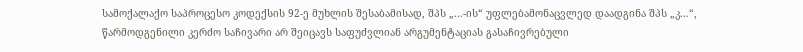სამოქალაქო საპროცესო კოდექსის 92-ე მუხლის შესაბამისად, შპს „...-ის“ უფლებამონაცვლედ დაადგინა შპს „კ...“, წარმოდგენილი კერძო საჩივარი არ შეიცავს საფუძვლიან არგუმენტაციას გასაჩივრებული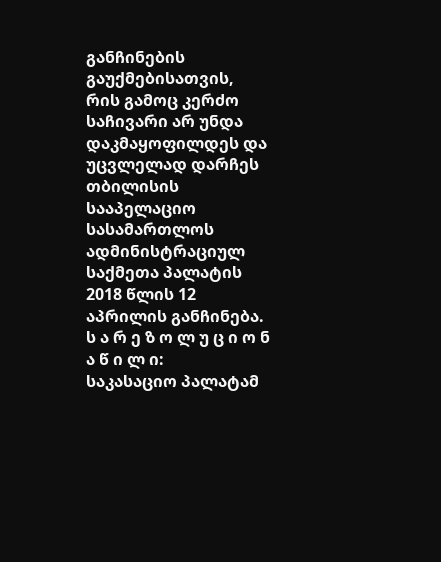განჩინების გაუქმებისათვის, რის გამოც კერძო საჩივარი არ უნდა დაკმაყოფილდეს და უცვლელად დარჩეს თბილისის სააპელაციო სასამართლოს ადმინისტრაციულ საქმეთა პალატის 2018 წლის 12 აპრილის განჩინება.
ს ა რ ე ზ ო ლ უ ც ი ო ნ ა წ ი ლ ი:
საკასაციო პალატამ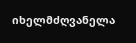იხელმძღვანელა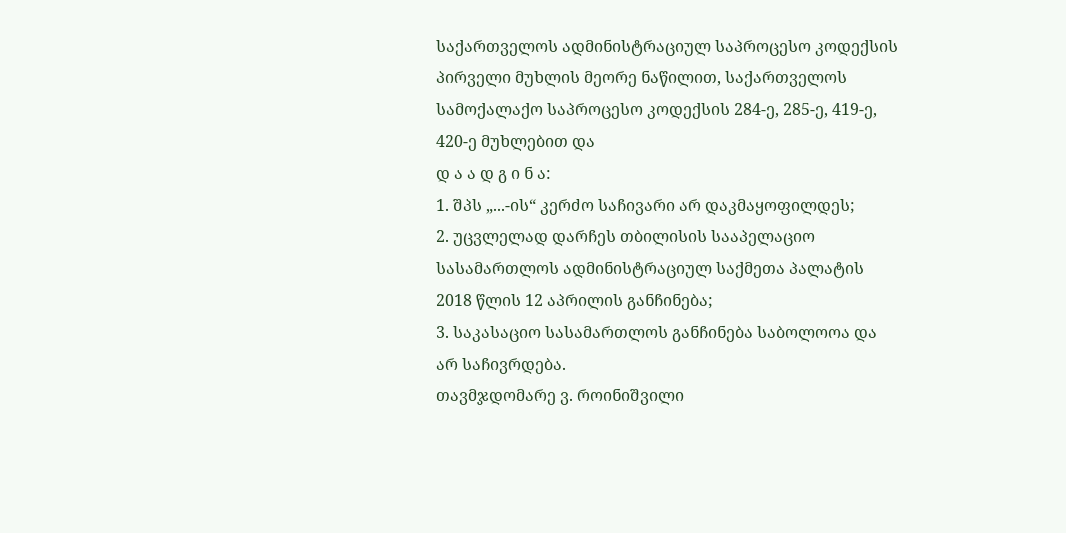საქართველოს ადმინისტრაციულ საპროცესო კოდექსის პირველი მუხლის მეორე ნაწილით, საქართველოს სამოქალაქო საპროცესო კოდექსის 284-ე, 285-ე, 419-ე, 420-ე მუხლებით და
დ ა ა დ გ ი ნ ა:
1. შპს „...-ის“ კერძო საჩივარი არ დაკმაყოფილდეს;
2. უცვლელად დარჩეს თბილისის სააპელაციო სასამართლოს ადმინისტრაციულ საქმეთა პალატის 2018 წლის 12 აპრილის განჩინება;
3. საკასაციო სასამართლოს განჩინება საბოლოოა და არ საჩივრდება.
თავმჯდომარე ვ. როინიშვილი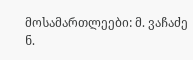მოსამართლეები: მ. ვაჩაძე
ნ.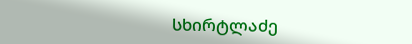სხირტლაძე